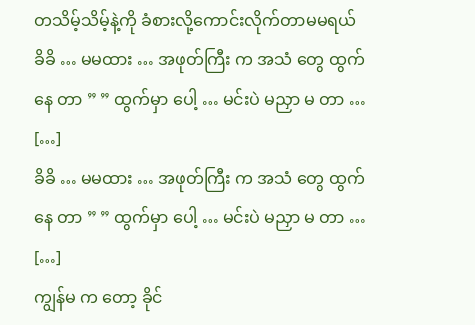တသိမ့်သိမ့်နဲ့ကို ခံစားလို့ကောင်းလိုက်တာမမရယ်
ခိခိ … မမထား … အဖုတ်ကြီး က အသံ တွေ ထွက်နေ တာ ” ” ထွက်မှာ ပေါ့ … မင်းပဲ မညှာ မ တာ … […]
ခိခိ … မမထား … အဖုတ်ကြီး က အသံ တွေ ထွက်နေ တာ ” ” ထွက်မှာ ပေါ့ … မင်းပဲ မညှာ မ တာ … […]
ကျွန်မ က တော့ ခိုင်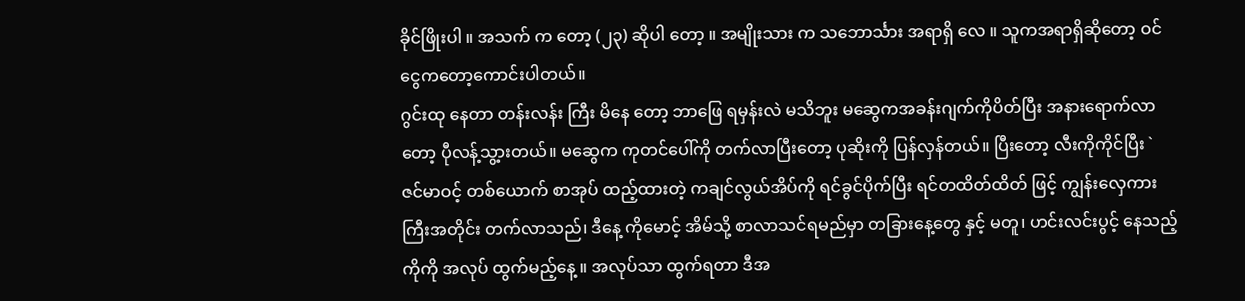ခိုင်ဖြိုးပါ ။ အသက် က တော့ (၂၃) ဆိုပါ တော့ ။ အမျိုးသား က သဘောင်္သား အရာရှိ လေ ။ သူကအရာရှိဆိုတော့ ဝင်ငွေကတော့ကောင်းပါတယ်။
ဂွင်းထု နေတာ တန်းလန်း ကြီး မိနေ တော့ ဘာဖြေ ရမှန်းလဲ မသိဘူး မဆွေကအခန်းဂျက်ကိုပိတ်ပြီး အနားရောက်လာတော့ ပီုလန့်သွ့ားတယ်။ မဆွေက ကုတင်ပေါ်ကို တက်လာပြီးတော့ ပုဆိုးကို ပြန်လှန်တယ်။ ပြီးတော့ လီးကိုကိုင်ပြီး `
ဇင်မာဝင့် တစ်ယောက် စာအုပ် ထည့်ထားတဲ့ ကချင်လွယ်အိပ်ကို ရင်ခွင်ပိုက်ပြီး ရင်တထိတ်ထိတ် ဖြင့် ကျွန်းလှေကား ကြီးအတိုင်း တက်လာသည်၊ ဒီနေ့ ကိုမောင့် အိမ်သို့ စာလာသင်ရမည်မှာ တခြားနေ့တွေ နှင့် မတူ၊ ဟင်းလင်းပွင့် နေသည့်
ကိုကို အလုပ် ထွက်မည့်နေ့ ။ အလုပ်သာ ထွက်ရတာ ဒီအ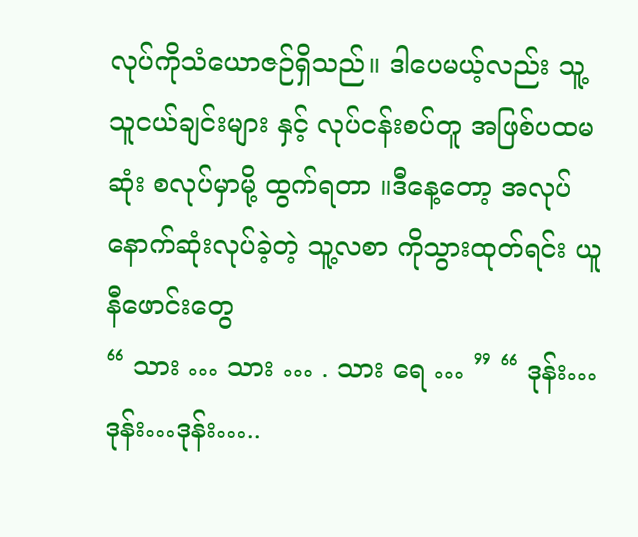လုပ်ကိုသံယောဇဉ်ရှိသည်။ ဒါပေမယ့်လည်း သူ့ သူငယ်ချင်းများ နှင့် လုပ်ငန်းစပ်တူ အဖြစ်ပထမဆုံး စလုပ်မှာမို့ ထွက်ရတာ ။ဒီနေ့တော့ အလုပ်နောက်ဆုံးလုပ်ခဲ့တဲ့ သူ့လစာ ကိုသွားထုတ်ရင်း ယူနီဖောင်းတွေ
“ သား … သား … . သား ရေ … ” “ ဒုန်း…ဒုန်း…ဒုန်း…..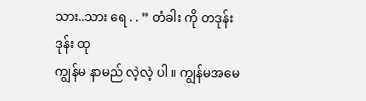သား..သား ရေ . . ” တံခါး ကို တဒုန်းဒုန်း ထု
ကျွန်မ နာမည် လဲ့လဲ့ ပါ ။ ကျွန်မအမေ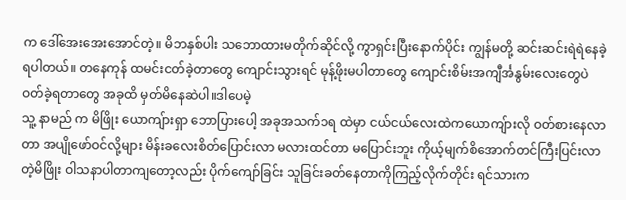က ဒေါ်အေးအေးအောင်တဲ့။ မိဘနှစ်ပါး သဘောထားမတိုက်ဆိုင်လို့ ကွာရှင်းပြီးနောက်ပိုင်း ကျွန်မတို့ ဆင်းဆင်းရဲရဲနေခဲ့ရပါတယ်။ တနေကုန် ထမင်းငတ်ခဲ့တာတွေ ကျောင်းသွားရင် မုန့်ဖိုးမပါတာတွေ ကျောင်းစိမ်းအကျီင်္အနွမ်းလေးတွေပဲ ဝတ်ခဲ့ရတာတွေ အခုထိ မှတ်မိနေဆဲပါ။ဒါပေမဲ့
သူ့ နာမည် က မိဖြိုး ယောကျ်ားရှာ ဘောပြားပေါ့ အခုအသက်၁ရ ထဲမှာ ငယ်ငယ်လေးထဲကယောကျ်ားလို ဝတ်စားနေလာ တာ အပျိုဖော်ဝင်လို့များ မိန်းခလေးစိတ်ပြောင်းလာ မလားထင်တာ မပြောင်းဘူး ကိုယ့်မျက်စိအောက်တင်ကြီးပြင်းလာတဲ့မိဖြိုး ဝါသနာပါတာကျတော့လည်း ပိုက်ကျော်ခြင်း သူခြင်းခတ်နေတာကိုကြည့်လိုက်တိုင်း ရင်သားက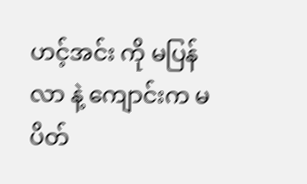ဟင့်အင်း ကို မပြန်လာ နဲ့ ကျောင်းက မပိတ်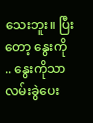သေးဘူး။ ပြီးတော့ နွေးကို .. နွေးကိုသာ လမ်းခွဲပေး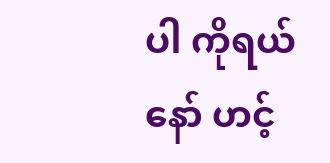ပါ ကိုရယ်နော် ဟင့်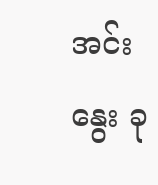အင်းနွေး ခု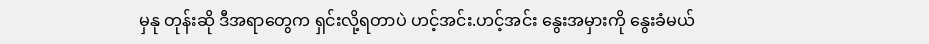မှနု တုန်းဆို ဒီအရာတွေက ရှင်းလို့ရတာပဲ ဟင့်အင်း.ဟင့်အင်း နွေးအမှားကို နွေးခံမယ်